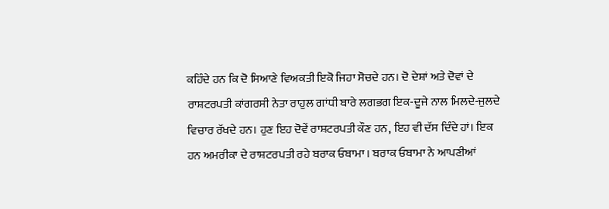ਕਹਿੰਦੇ ਹਨ ਕਿ ਦੋ ਸਿਆਣੇ ਵਿਅਕਤੀ ਇਕੋ ਜਿਹਾ ਸੋਚਦੇ ਹਨ। ਦੋ ਦੇਸ਼ਾਂ ਅਤੇ ਦੋਵਾਂ ਦੇ ਰਾਸ਼ਟਰਪਤੀ ਕਾਂਗਰਸੀ ਨੇਤਾ ਰਾਹੁਲ ਗਾਂਧੀ ਬਾਰੇ ਲਗਭਗ ਇਕ-ਦੂਜੇ ਨਾਲ ਮਿਲਦੇ-ਜੁਲਦੇ ਵਿਚਾਰ ਰੱਖਦੇ ਹਨ। ਹੁਣ ਇਹ ਦੋਵੇਂ ਰਾਸ਼ਟਰਪਤੀ ਕੌਣ ਹਨ, ਇਹ ਵੀ ਦੱਸ ਦਿੰਦੇ ਹਾਂ। ਇਕ ਹਨ ਅਮਰੀਕਾ ਦੇ ਰਾਸ਼ਟਰਪਤੀ ਰਹੇ ਬਰਾਕ ਓਬਾਮਾ । ਬਰਾਕ ਓਬਾਮਾ ਨੇ ਆਪਣੀਆਂ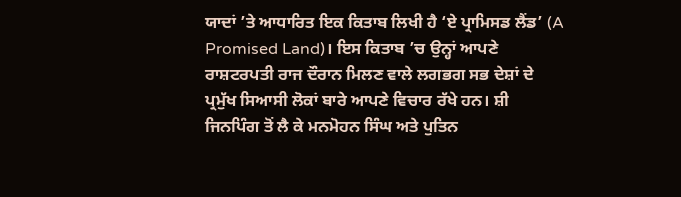ਯਾਦਾਂ ’ਤੇ ਆਧਾਰਿਤ ਇਕ ਕਿਤਾਬ ਲਿਖੀ ਹੈ ‘ਏ ਪ੍ਰਾਮਿਸਡ ਲੈਂਡ’ (A Promised Land)। ਇਸ ਕਿਤਾਬ ’ਚ ਉਨ੍ਹਾਂ ਆਪਣੇ ਰਾਸ਼ਟਰਪਤੀ ਰਾਜ ਦੌਰਾਨ ਮਿਲਣ ਵਾਲੇ ਲਗਭਗ ਸਭ ਦੇਸ਼ਾਂ ਦੇ ਪ੍ਰਮੁੱਖ ਸਿਆਸੀ ਲੋਕਾਂ ਬਾਰੇ ਆਪਣੇ ਵਿਚਾਰ ਰੱਖੇ ਹਨ। ਸ਼ੀ ਜਿਨਪਿੰਗ ਤੋਂ ਲੈ ਕੇ ਮਨਮੋਹਨ ਸਿੰਘ ਅਤੇ ਪੁਤਿਨ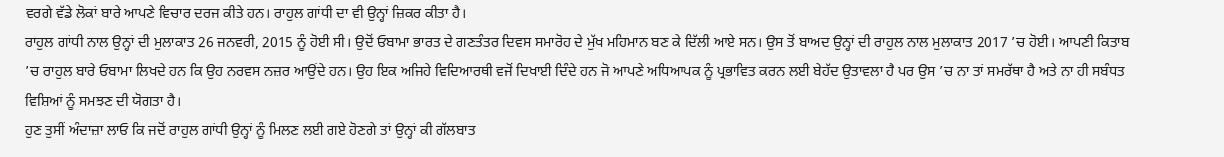ਵਰਗੇ ਵੱਡੇ ਲੋਕਾਂ ਬਾਰੇ ਆਪਣੇ ਵਿਚਾਰ ਦਰਜ ਕੀਤੇ ਹਨ। ਰਾਹੁਲ ਗਾਂਧੀ ਦਾ ਵੀ ਉਨ੍ਹਾਂ ਜ਼ਿਕਰ ਕੀਤਾ ਹੈ।
ਰਾਹੁਲ ਗਾਂਧੀ ਨਾਲ ਉਨ੍ਹਾਂ ਦੀ ਮੁਲਾਕਾਤ 26 ਜਨਵਰੀ, 2015 ਨੂੰ ਹੋਈ ਸੀ। ਉਦੋਂ ਓਬਾਮਾ ਭਾਰਤ ਦੇ ਗਣਤੰਤਰ ਦਿਵਸ ਸਮਾਰੋਹ ਦੇ ਮੁੱਖ ਮਹਿਮਾਨ ਬਣ ਕੇ ਦਿੱਲੀ ਆਏ ਸਨ। ਉਸ ਤੋਂ ਬਾਅਦ ਉਨ੍ਹਾਂ ਦੀ ਰਾਹੁਲ ਨਾਲ ਮੁਲਾਕਾਤ 2017 ’ਚ ਹੋਈ। ਆਪਣੀ ਕਿਤਾਬ ’ਚ ਰਾਹੁਲ ਬਾਰੇ ਓਬਾਮਾ ਲਿਖਦੇ ਹਨ ਕਿ ਉਹ ਨਰਵਸ ਨਜ਼ਰ ਆਉਂਦੇ ਹਨ। ਉਹ ਇਕ ਅਜਿਹੇ ਵਿਦਿਆਰਥੀ ਵਜੋਂ ਦਿਖਾਈ ਦਿੰਦੇ ਹਨ ਜੋ ਆਪਣੇ ਅਧਿਆਪਕ ਨੂੰ ਪ੍ਰਭਾਵਿਤ ਕਰਨ ਲਈ ਬੇਹੱਦ ਉਤਾਵਲਾ ਹੈ ਪਰ ਉਸ ’ਚ ਨਾ ਤਾਂ ਸਮਰੱਥਾ ਹੈ ਅਤੇ ਨਾ ਹੀ ਸਬੰਧਤ ਵਿਸ਼ਿਆਂ ਨੂੰ ਸਮਝਣ ਦੀ ਯੋਗਤਾ ਹੈ।
ਹੁਣ ਤੁਸੀਂ ਅੰਦਾਜ਼ਾ ਲਾਓ ਕਿ ਜਦੋਂ ਰਾਹੁਲ ਗਾਂਧੀ ਉਨ੍ਹਾਂ ਨੂੰ ਮਿਲਣ ਲਈ ਗਏ ਹੋਣਗੇ ਤਾਂ ਉਨ੍ਹਾਂ ਕੀ ਗੱਲਬਾਤ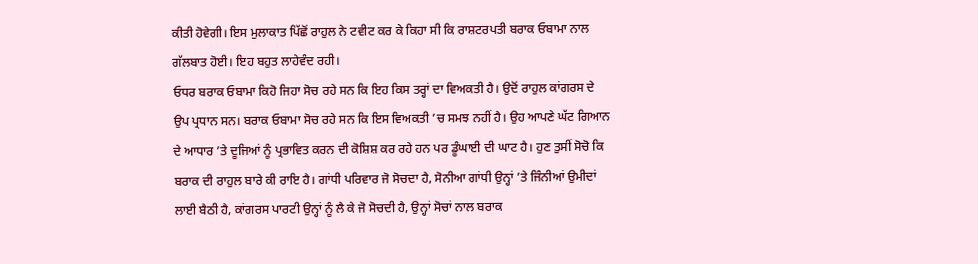ਕੀਤੀ ਹੋਵੇਗੀ। ਇਸ ਮੁਲਾਕਾਤ ਪਿੱਛੋਂ ਰਾਹੁਲ ਨੇ ਟਵੀਟ ਕਰ ਕੇ ਕਿਹਾ ਸੀ ਕਿ ਰਾਸ਼ਟਰਪਤੀ ਬਰਾਕ ਓਬਾਮਾ ਨਾਲ ਗੱਲਬਾਤ ਹੋਈ। ਇਹ ਬਹੁਤ ਲਾਹੇਵੰਦ ਰਹੀ।
ਓਧਰ ਬਰਾਕ ਓਬਾਮਾ ਕਿਹੋ ਜਿਹਾ ਸੋਚ ਰਹੇ ਸਨ ਕਿ ਇਹ ਕਿਸ ਤਰ੍ਹਾਂ ਦਾ ਵਿਅਕਤੀ ਹੈ। ਉਦੋਂ ਰਾਹੁਲ ਕਾਂਗਰਸ ਦੇ ਉਪ ਪ੍ਰਧਾਨ ਸਨ। ਬਰਾਕ ਓਬਾਮਾ ਸੋਚ ਰਹੇ ਸਨ ਕਿ ਇਸ ਵਿਅਕਤੀ ’ਚ ਸਮਝ ਨਹੀਂ ਹੈ। ਉਹ ਆਪਣੇ ਘੱਟ ਗਿਆਨ ਦੇ ਆਧਾਰ ’ਤੇ ਦੂਜਿਆਂ ਨੂੰ ਪ੍ਰਭਾਵਿਤ ਕਰਨ ਦੀ ਕੋਸ਼ਿਸ਼ ਕਰ ਰਹੇ ਹਨ ਪਰ ਡੂੰਘਾਈ ਦੀ ਘਾਟ ਹੈ। ਹੁਣ ਤੁਸੀਂ ਸੋਚੋ ਕਿ ਬਰਾਕ ਦੀ ਰਾਹੁਲ ਬਾਰੇ ਕੀ ਰਾਇ ਹੈ। ਗਾਂਧੀ ਪਰਿਵਾਰ ਜੋ ਸੋਚਦਾ ਹੈ, ਸੋਨੀਆ ਗਾਂਧੀ ਉਨ੍ਹਾਂ ’ਤੇ ਜਿੰਨੀਆਂ ਉਮੀਦਾਂ ਲਾਈ ਬੈਠੀ ਹੈ, ਕਾਂਗਰਸ ਪਾਰਟੀ ਉਨ੍ਹਾਂ ਨੂੰ ਲੈ ਕੇ ਜੋ ਸੋਚਦੀ ਹੈ, ਉਨ੍ਹਾਂ ਸੋਚਾਂ ਨਾਲ ਬਰਾਕ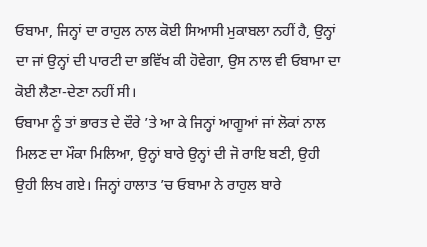ਓਬਾਮਾ, ਜਿਨ੍ਹਾਂ ਦਾ ਰਾਹੁਲ ਨਾਲ ਕੋਈ ਸਿਆਸੀ ਮੁਕਾਬਲਾ ਨਹੀਂ ਹੈ, ਉਨ੍ਹਾਂ ਦਾ ਜਾਂ ਉਨ੍ਹਾਂ ਦੀ ਪਾਰਟੀ ਦਾ ਭਵਿੱਖ ਕੀ ਹੋਵੇਗਾ, ਉਸ ਨਾਲ ਵੀ ਓਬਾਮਾ ਦਾ ਕੋਈ ਲੈਣਾ-ਦੇਣਾ ਨਹੀਂ ਸੀ।
ਓਬਾਮਾ ਨੂੰ ਤਾਂ ਭਾਰਤ ਦੇ ਦੌਰੇ ’ਤੇ ਆ ਕੇ ਜਿਨ੍ਹਾਂ ਆਗੂਆਂ ਜਾਂ ਲੋਕਾਂ ਨਾਲ ਮਿਲਣ ਦਾ ਮੌਕਾ ਮਿਲਿਆ, ਉਨ੍ਹਾਂ ਬਾਰੇ ਉਨ੍ਹਾਂ ਦੀ ਜੋ ਰਾਇ ਬਣੀ, ਉਹੀ ਉਹੀ ਲਿਖ ਗਏ। ਜਿਨ੍ਹਾਂ ਹਾਲਾਤ ’ਚ ਓਬਾਮਾ ਨੇ ਰਾਹੁਲ ਬਾਰੇ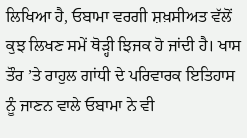ਲਿਖਿਆ ਹੈ, ਓਬਾਮਾ ਵਰਗੀ ਸ਼ਖ਼ਸੀਅਤ ਵੱਲੋਂ ਕੁਝ ਲਿਖਣ ਸਮੇਂ ਥੋੜ੍ਹੀ ਝਿਜਕ ਹੋ ਜਾਂਦੀ ਹੈ। ਖਾਸ ਤੌਰ ’ਤੇ ਰਾਹੁਲ ਗਾਂਧੀ ਦੇ ਪਰਿਵਾਰਕ ਇਤਿਹਾਸ ਨੂੰ ਜਾਣਨ ਵਾਲੇ ਓਬਾਮਾ ਨੇ ਵੀ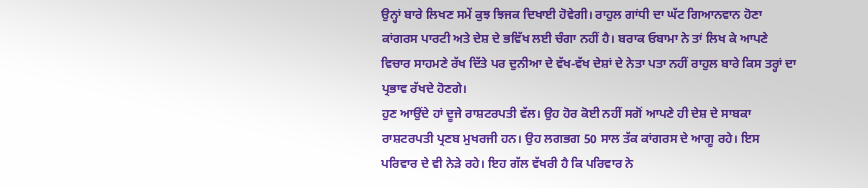ਉਨ੍ਹਾਂ ਬਾਰੇ ਲਿਖਣ ਸਮੇਂ ਕੁਝ ਝਿਜਕ ਦਿਖਾਈ ਹੋਵੇਗੀ। ਰਾਹੁਲ ਗਾਂਧੀ ਦਾ ਘੱਟ ਗਿਆਨਵਾਨ ਹੋਣਾ ਕਾਂਗਰਸ ਪਾਰਟੀ ਅਤੇ ਦੇਸ਼ ਦੇ ਭਵਿੱਖ ਲਈ ਚੰਗਾ ਨਹੀਂ ਹੈ। ਬਰਾਕ ਓਬਾਮਾ ਨੇ ਤਾਂ ਲਿਖ ਕੇ ਆਪਣੇ ਵਿਚਾਰ ਸਾਹਮਣੇ ਰੱਖ ਦਿੱਤੇ ਪਰ ਦੁਨੀਆ ਦੇ ਵੱਖ-ਵੱਖ ਦੇਸ਼ਾਂ ਦੇ ਨੇਤਾ ਪਤਾ ਨਹੀਂ ਰਾਹੁਲ ਬਾਰੇ ਕਿਸ ਤਰ੍ਹਾਂ ਦਾ ਪ੍ਰਭਾਵ ਰੱਖਦੇ ਹੋਣਗੇ।
ਹੁਣ ਆਉਂਦੇ ਹਾਂ ਦੂਜੇ ਰਾਸ਼ਟਰਪਤੀ ਵੱਲ। ਉਹ ਹੋਰ ਕੋਈ ਨਹੀਂ ਸਗੋਂ ਆਪਣੇ ਹੀ ਦੇਸ਼ ਦੇ ਸਾਬਕਾ ਰਾਸ਼ਟਰਪਤੀ ਪ੍ਰਣਬ ਮੁਖਰਜੀ ਹਨ। ਉਹ ਲਗਭਗ 50 ਸਾਲ ਤੱਕ ਕਾਂਗਰਸ ਦੇ ਆਗੂ ਰਹੇ। ਇਸ ਪਰਿਵਾਰ ਦੇ ਵੀ ਨੇੜੇ ਰਹੇ। ਇਹ ਗੱਲ ਵੱਖਰੀ ਹੈ ਕਿ ਪਰਿਵਾਰ ਨੇ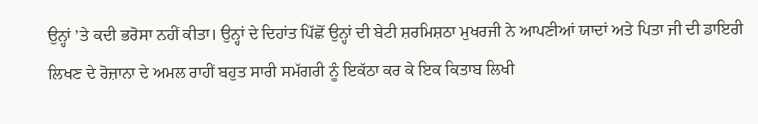ਉਨ੍ਹਾਂ ’ਤੇ ਕਦੀ ਭਰੋਸਾ ਨਹੀਂ ਕੀਤਾ। ਉਨ੍ਹਾਂ ਦੇ ਦਿਹਾਂਤ ਪਿੱਛੋਂ ਉਨ੍ਹਾਂ ਦੀ ਬੇਟੀ ਸ਼ਰਮਿਸ਼ਠਾ ਮੁਖਰਜੀ ਨੇ ਆਪਣੀਆਂ ਯਾਦਾਂ ਅਤੇ ਪਿਤਾ ਜੀ ਦੀ ਡਾਇਰੀ ਲਿਖਣ ਦੇ ਰੋਜ਼ਾਨਾ ਦੇ ਅਮਲ ਰਾਹੀਂ ਬਹੁਤ ਸਾਰੀ ਸਮੱਗਰੀ ਨੂੰ ਇਕੱਠਾ ਕਰ ਕੇ ਇਕ ਕਿਤਾਬ ਲਿਖੀ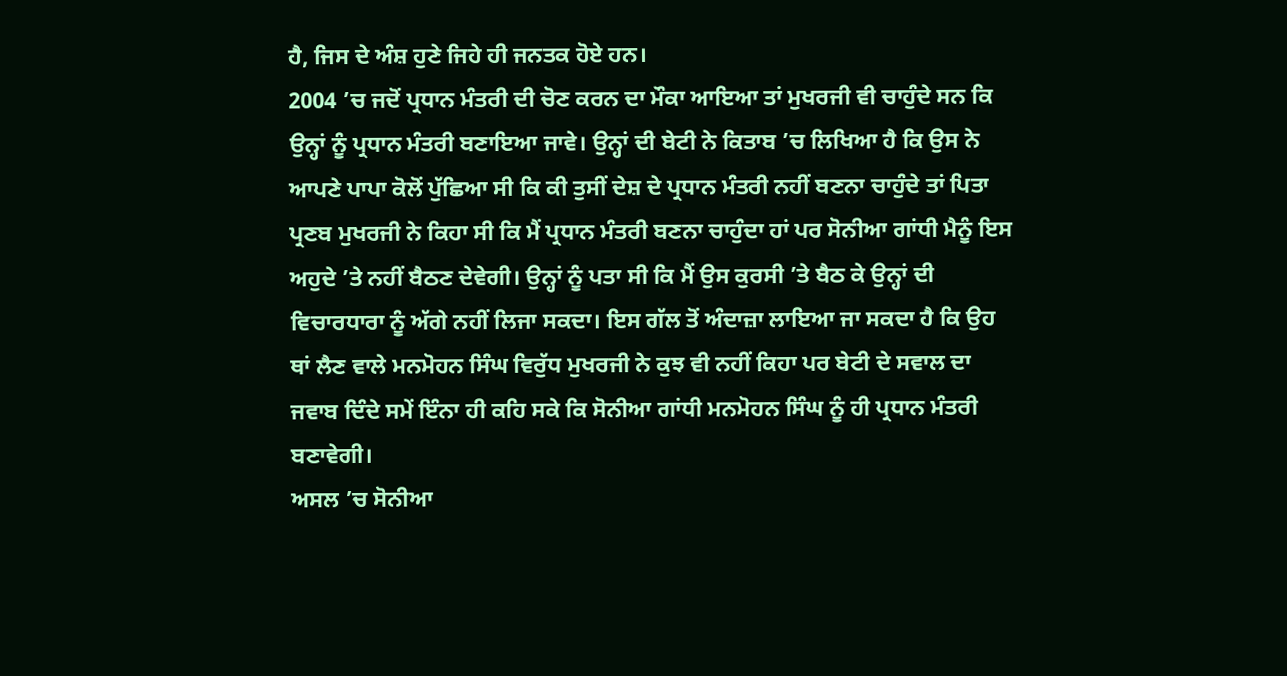ਹੈ, ਜਿਸ ਦੇ ਅੰਸ਼ ਹੁਣੇ ਜਿਹੇ ਹੀ ਜਨਤਕ ਹੋਏ ਹਨ।
2004 ’ਚ ਜਦੋਂ ਪ੍ਰਧਾਨ ਮੰਤਰੀ ਦੀ ਚੋਣ ਕਰਨ ਦਾ ਮੌਕਾ ਆਇਆ ਤਾਂ ਮੁਖਰਜੀ ਵੀ ਚਾਹੁੰਦੇ ਸਨ ਕਿ ਉਨ੍ਹਾਂ ਨੂੰ ਪ੍ਰਧਾਨ ਮੰਤਰੀ ਬਣਾਇਆ ਜਾਵੇ। ਉਨ੍ਹਾਂ ਦੀ ਬੇਟੀ ਨੇ ਕਿਤਾਬ ’ਚ ਲਿਖਿਆ ਹੈ ਕਿ ਉਸ ਨੇ ਆਪਣੇ ਪਾਪਾ ਕੋਲੋਂ ਪੁੱਛਿਆ ਸੀ ਕਿ ਕੀ ਤੁਸੀਂ ਦੇਸ਼ ਦੇ ਪ੍ਰਧਾਨ ਮੰਤਰੀ ਨਹੀਂ ਬਣਨਾ ਚਾਹੁੰਦੇ ਤਾਂ ਪਿਤਾ ਪ੍ਰਣਬ ਮੁਖਰਜੀ ਨੇ ਕਿਹਾ ਸੀ ਕਿ ਮੈਂ ਪ੍ਰਧਾਨ ਮੰਤਰੀ ਬਣਨਾ ਚਾਹੁੰਦਾ ਹਾਂ ਪਰ ਸੋਨੀਆ ਗਾਂਧੀ ਮੈਨੂੰ ਇਸ ਅਹੁਦੇ ’ਤੇ ਨਹੀਂ ਬੈਠਣ ਦੇਵੇਗੀ। ਉਨ੍ਹਾਂ ਨੂੰ ਪਤਾ ਸੀ ਕਿ ਮੈਂ ਉਸ ਕੁਰਸੀ ’ਤੇ ਬੈਠ ਕੇ ਉਨ੍ਹਾਂ ਦੀ ਵਿਚਾਰਧਾਰਾ ਨੂੰ ਅੱਗੇ ਨਹੀਂ ਲਿਜਾ ਸਕਦਾ। ਇਸ ਗੱਲ ਤੋਂ ਅੰਦਾਜ਼ਾ ਲਾਇਆ ਜਾ ਸਕਦਾ ਹੈ ਕਿ ਉਹ ਥਾਂ ਲੈਣ ਵਾਲੇ ਮਨਮੋਹਨ ਸਿੰਘ ਵਿਰੁੱਧ ਮੁਖਰਜੀ ਨੇ ਕੁਝ ਵੀ ਨਹੀਂ ਕਿਹਾ ਪਰ ਬੇਟੀ ਦੇ ਸਵਾਲ ਦਾ ਜਵਾਬ ਦਿੰਦੇ ਸਮੇਂ ਇੰਨਾ ਹੀ ਕਹਿ ਸਕੇ ਕਿ ਸੋਨੀਆ ਗਾਂਧੀ ਮਨਮੋਹਨ ਸਿੰਘ ਨੂੰ ਹੀ ਪ੍ਰਧਾਨ ਮੰਤਰੀ ਬਣਾਵੇਗੀ।
ਅਸਲ ’ਚ ਸੋਨੀਆ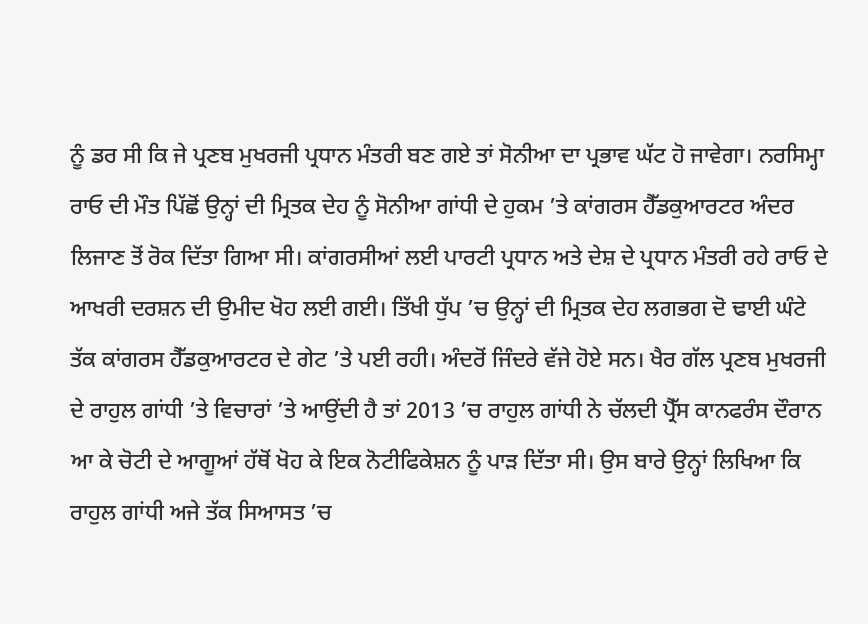ਨੂੰ ਡਰ ਸੀ ਕਿ ਜੇ ਪ੍ਰਣਬ ਮੁਖਰਜੀ ਪ੍ਰਧਾਨ ਮੰਤਰੀ ਬਣ ਗਏ ਤਾਂ ਸੋਨੀਆ ਦਾ ਪ੍ਰਭਾਵ ਘੱਟ ਹੋ ਜਾਵੇਗਾ। ਨਰਸਿਮ੍ਹਾ ਰਾਓ ਦੀ ਮੌਤ ਪਿੱਛੋਂ ਉਨ੍ਹਾਂ ਦੀ ਮ੍ਰਿਤਕ ਦੇਹ ਨੂੰ ਸੋਨੀਆ ਗਾਂਧੀ ਦੇ ਹੁਕਮ ’ਤੇ ਕਾਂਗਰਸ ਹੈੱਡਕੁਆਰਟਰ ਅੰਦਰ ਲਿਜਾਣ ਤੋਂ ਰੋਕ ਦਿੱਤਾ ਗਿਆ ਸੀ। ਕਾਂਗਰਸੀਆਂ ਲਈ ਪਾਰਟੀ ਪ੍ਰਧਾਨ ਅਤੇ ਦੇਸ਼ ਦੇ ਪ੍ਰਧਾਨ ਮੰਤਰੀ ਰਹੇ ਰਾਓ ਦੇ ਆਖਰੀ ਦਰਸ਼ਨ ਦੀ ਉਮੀਦ ਖੋਹ ਲਈ ਗਈ। ਤਿੱਖੀ ਧੁੱਪ ’ਚ ਉਨ੍ਹਾਂ ਦੀ ਮ੍ਰਿਤਕ ਦੇਹ ਲਗਭਗ ਦੋ ਢਾਈ ਘੰਟੇ ਤੱਕ ਕਾਂਗਰਸ ਹੈੱਡਕੁਆਰਟਰ ਦੇ ਗੇਟ ’ਤੇ ਪਈ ਰਹੀ। ਅੰਦਰੋਂ ਜਿੰਦਰੇ ਵੱਜੇ ਹੋਏ ਸਨ। ਖੈਰ ਗੱਲ ਪ੍ਰਣਬ ਮੁਖਰਜੀ ਦੇ ਰਾਹੁਲ ਗਾਂਧੀ ’ਤੇ ਵਿਚਾਰਾਂ ’ਤੇ ਆਉਂਦੀ ਹੈ ਤਾਂ 2013 ’ਚ ਰਾਹੁਲ ਗਾਂਧੀ ਨੇ ਚੱਲਦੀ ਪ੍ਰੈੱਸ ਕਾਨਫਰੰਸ ਦੌਰਾਨ ਆ ਕੇ ਚੋਟੀ ਦੇ ਆਗੂਆਂ ਹੱਥੋਂ ਖੋਹ ਕੇ ਇਕ ਨੋਟੀਫਿਕੇਸ਼ਨ ਨੂੰ ਪਾੜ ਦਿੱਤਾ ਸੀ। ਉਸ ਬਾਰੇ ਉਨ੍ਹਾਂ ਲਿਖਿਆ ਕਿ ਰਾਹੁਲ ਗਾਂਧੀ ਅਜੇ ਤੱਕ ਸਿਆਸਤ ’ਚ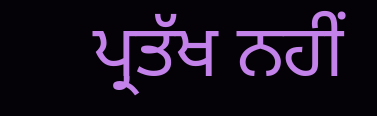ਪ੍ਰਤੱਖ ਨਹੀਂ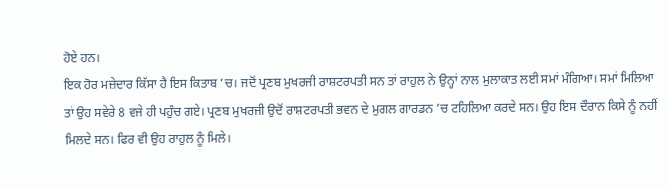ਹੋਏ ਹਨ।
ਇਕ ਹੋਰ ਮਜ਼ੇਦਾਰ ਕਿੱਸਾ ਹੈ ਇਸ ਕਿਤਾਬ ’ਚ। ਜਦੋਂ ਪ੍ਰਣਬ ਮੁਖਰਜੀ ਰਾਸ਼ਟਰਪਤੀ ਸਨ ਤਾਂ ਰਾਹੁਲ ਨੇ ਉਨ੍ਹਾਂ ਨਾਲ ਮੁਲਾਕਾਤ ਲਈ ਸਮਾਂ ਮੰਗਿਆ। ਸਮਾਂ ਮਿਲਿਆ ਤਾਂ ਉਹ ਸਵੇਰੇ 8 ਵਜੇ ਹੀ ਪਹੁੰਚ ਗਏ। ਪ੍ਰਣਬ ਮੁਖਰਜੀ ਉਦੋਂ ਰਾਸ਼ਟਰਪਤੀ ਭਵਨ ਦੇ ਮੁਗਲ ਗਾਰਡਨ ’ਚ ਟਹਿਲਿਆ ਕਰਦੇ ਸਨ। ਉਹ ਇਸ ਦੌਰਾਨ ਕਿਸੇ ਨੂੰ ਨਹੀਂ ਮਿਲਦੇ ਸਨ। ਫਿਰ ਵੀ ਉਹ ਰਾਹੁਲ ਨੂੰ ਮਿਲੇ।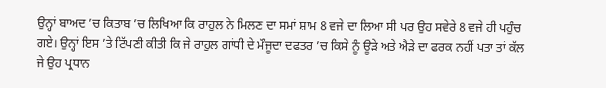ਉਨ੍ਹਾਂ ਬਾਅਦ ’ਚ ਕਿਤਾਬ ’ਚ ਲਿਖਿਆ ਕਿ ਰਾਹੁਲ ਨੇ ਮਿਲਣ ਦਾ ਸਮਾਂ ਸ਼ਾਮ 8 ਵਜੇ ਦਾ ਲਿਆ ਸੀ ਪਰ ਉਹ ਸਵੇਰੇ 8 ਵਜੇ ਹੀ ਪਹੁੰਚ ਗਏ। ਉਨ੍ਹਾਂ ਇਸ ’ਤੇ ਟਿੱਪਣੀ ਕੀਤੀ ਕਿ ਜੇ ਰਾਹੁਲ ਗਾਂਧੀ ਦੇ ਮੌਜੂਦਾ ਦਫਤਰ ’ਚ ਕਿਸੇ ਨੂੰ ਊੜੇ ਅਤੇ ਐੜੇ ਦਾ ਫਰਕ ਨਹੀਂ ਪਤਾ ਤਾਂ ਕੱਲ ਜੇ ਉਹ ਪ੍ਰਧਾਨ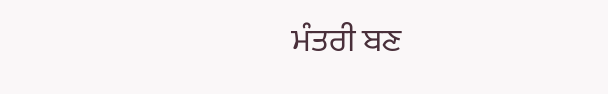ਮੰਤਰੀ ਬਣ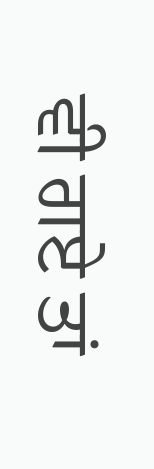ਵੀ ਗਏ ਤਾਂ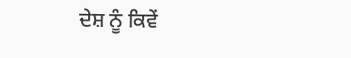ਦੇਸ਼ ਨੂੰ ਕਿਵੇਂ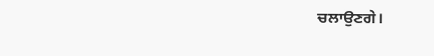ਚਲਾਉਣਗੇ।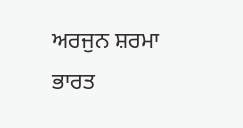ਅਰਜੁਨ ਸ਼ਰਮਾ
ਭਾਰਤ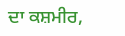ਦਾ ਕਸ਼ਮੀਰ,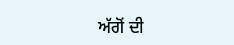ਅੱਗੋਂ ਦੀ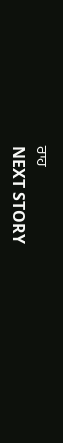ਰਾਹ
NEXT STORY